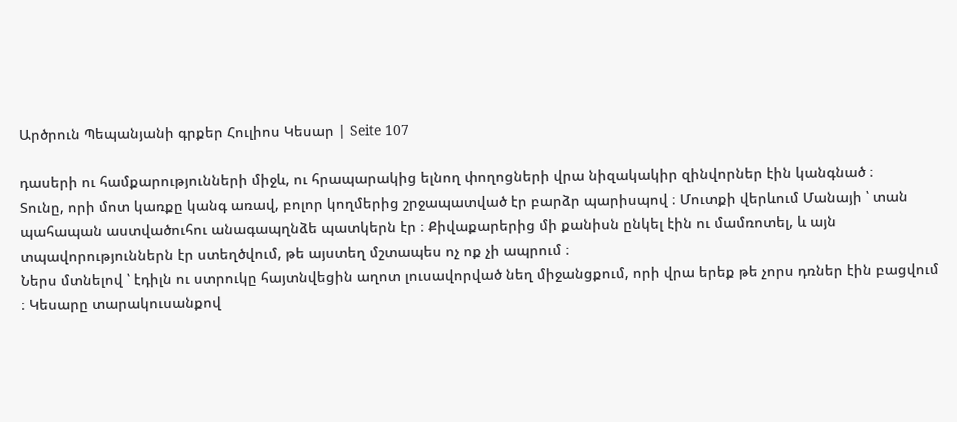Արծրուն Պեպանյանի գրքեր Հուլիոս Կեսար | Seite 107

դասերի ու համքարությունների միջև, ու հրապարակից ելնող փողոցների վրա նիզակակիր զինվորներ էին կանգնած ։
Տունը, որի մոտ կառքը կանգ առավ, բոլոր կողմերից շրջապատված էր բարձր պարիսպով ։ Մուտքի վերևում Մանայի ՝ տան պահապան աստվածուհու անագապղնձե պատկերն էր ։ Քիվաքարերից մի քանիսն ընկել էին ու մամռոտել, և այն տպավորություններն էր ստեղծվում, թե այստեղ մշտապես ոչ ոք չի ապրում ։
Ներս մտնելով ՝ էդիլն ու ստրուկը հայտնվեցին աղոտ լուսավորված նեղ միջանցքում, որի վրա երեք թե չորս դռներ էին բացվում ։ Կեսարը տարակուսանքով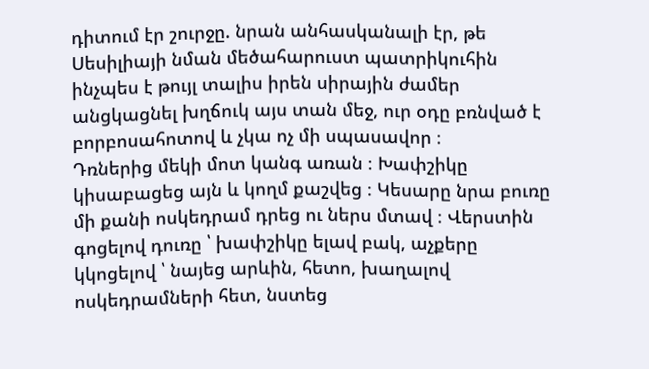դիտում էր շուրջը. նրան անհասկանալի էր, թե Սեսիլիայի նման մեծահարուստ պատրիկուհին ինչպես է թույլ տալիս իրեն սիրային ժամեր անցկացնել խղճուկ այս տան մեջ, ուր օդը բռնված է բորբոսահոտով և չկա ոչ մի սպասավոր ։
Դռներից մեկի մոտ կանգ առան ։ Խափշիկը կիսաբացեց այն և կողմ քաշվեց ։ Կեսարը նրա բուռը մի քանի ոսկեդրամ դրեց ու ներս մտավ ։ Վերստին գոցելով դուռը ՝ խափշիկը ելավ բակ, աչքերը կկոցելով ՝ նայեց արևին, հետո, խաղալով ոսկեդրամների հետ, նստեց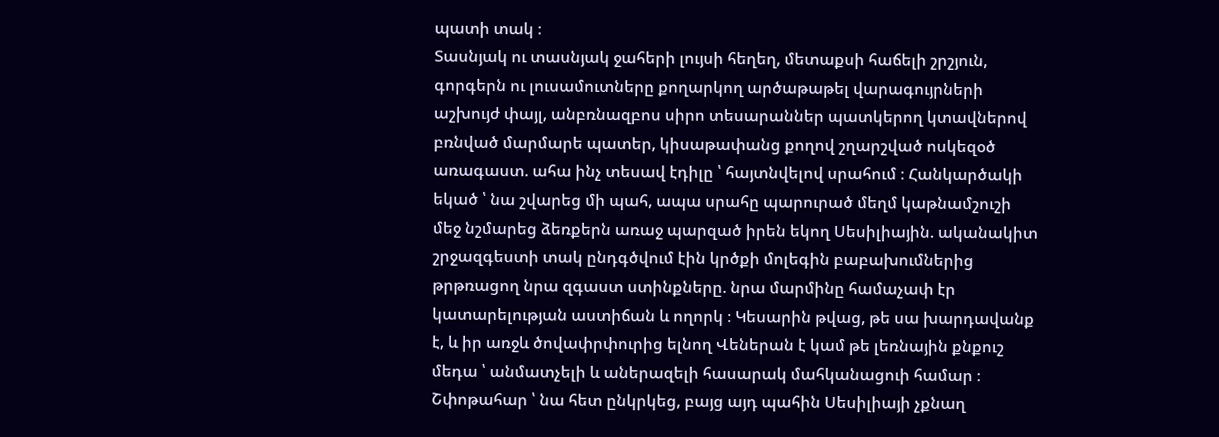պատի տակ ։
Տասնյակ ու տասնյակ ջահերի լույսի հեղեղ, մետաքսի հաճելի շրշյուն, գորգերն ու լուսամուտները քողարկող արծաթաթել վարագույրների աշխույժ փայլ, անբռնազբոս սիրո տեսարաններ պատկերող կտավներով բռնված մարմարե պատեր, կիսաթափանց քողով շղարշված ոսկեզօծ առագաստ. ահա ինչ տեսավ էդիլը ՝ հայտնվելով սրահում ։ Հանկարծակի եկած ՝ նա շվարեց մի պահ, ապա սրահը պարուրած մեղմ կաթնամշուշի մեջ նշմարեց ձեռքերն առաջ պարզած իրեն եկող Սեսիլիային. ականակիտ շրջազգեստի տակ ընդգծվում էին կրծքի մոլեգին բաբախումներից թրթռացող նրա զգաստ ստինքները. նրա մարմինը համաչափ էր կատարելության աստիճան և ողորկ ։ Կեսարին թվաց, թե սա խարդավանք է, և իր առջև ծովափրփուրից ելնող Վեներան է կամ թե լեռնային քնքուշ մեդա ՝ անմատչելի և աներազելի հասարակ մահկանացուի համար ։ Շփոթահար ՝ նա հետ ընկրկեց, բայց այդ պահին Սեսիլիայի չքնաղ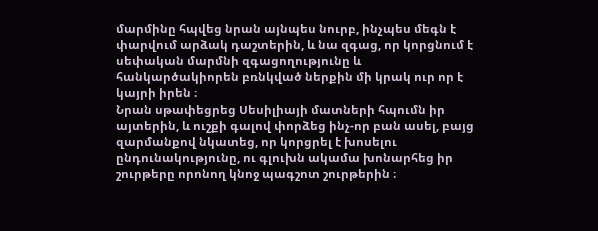մարմինը հպվեց նրան այնպես նուրբ, ինչպես մեգն է փարվում արձակ դաշտերին, և նա զգաց, որ կորցնում է սեփական մարմնի զգացողությունը և հանկարծակիորեն բռնկված ներքին մի կրակ ուր որ է կայրի իրեն ։
Նրան սթափեցրեց Սեսիլիայի մատների հպումն իր այտերին, և ուշքի գալով փորձեց ինչ-որ բան ասել, բայց զարմանքով նկատեց, որ կորցրել է խոսելու ընդունակությունը, ու գլուխն ակամա խոնարհեց իր շուրթերը որոնող կնոջ պագշոտ շուրթերին ։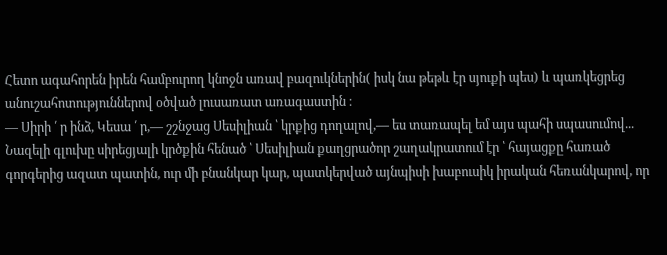Հետո ագահորեն իրեն համբուրող կնոջն առավ բազուկներին( իսկ նա թեթև էր սյուքի պես) և պառկեցրեց անուշահոտություններով օծված լուսառատ առագաստին ։
— Սիրի ՛ ր ինձ, Կեսա ՛ ր,— շշնջաց Սեսիլիան ՝ կրքից դողալով,— ես տառապել եմ այս պահի սպասումով...
Նազելի գլուխը սիրեցյալի կրծքին հենած ՝ Սեսիլիան քաղցրածոր շաղակրատում էր ՝ հայացքը հառած գորգերից ազատ պատին, ուր մի բնանկար կար, պատկերված այնպիսի խաբուսիկ իրական հեռանկարով, որ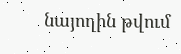նայողին թվում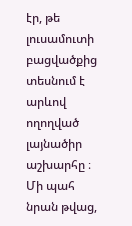էր, թե լուսամուտի բացվածքից տեսնում է արևով ողողված լայնածիր աշխարհը ։
Մի պահ նրան թվաց,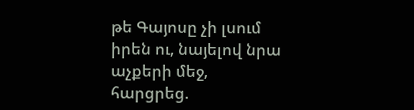թե Գայոսը չի լսում իրեն ու, նայելով նրա աչքերի մեջ, հարցրեց.